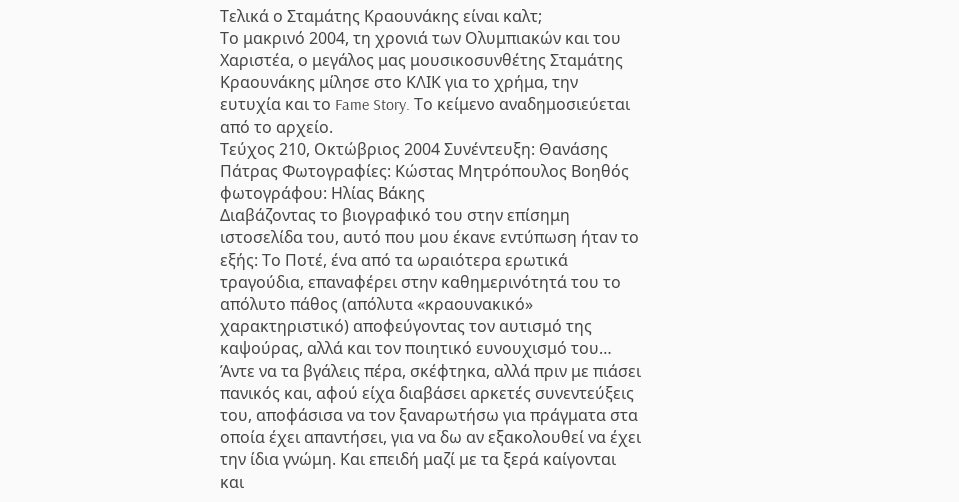Τελικά ο Σταμάτης Κραουνάκης είναι καλτ;
Το μακρινό 2004, τη χρονιά των Ολυμπιακών και του Χαριστέα, ο μεγάλος μας μουσικοσυνθέτης Σταμάτης Κραουνάκης μίλησε στο ΚΛΙΚ για το χρήμα, την ευτυχία και το Fame Story. Το κείμενο αναδημοσιεύεται από το αρχείο.
Τεύχος 210, Οκτώβριος 2004 Συνέντευξη: Θανάσης Πάτρας Φωτογραφίες: Κώστας Μητρόπουλος Βοηθός φωτογράφου: Ηλίας Βάκης
Διαβάζοντας το βιογραφικό του στην επίσημη ιστοσελίδα του, αυτό που μου έκανε εντύπωση ήταν το εξής: Το Ποτέ, ένα από τα ωραιότερα ερωτικά τραγούδια, επαναφέρει στην καθημερινότητά του το απόλυτο πάθος (απόλυτα «κραουνακικό» χαρακτηριστικό) αποφεύγοντας τον αυτισμό της καψούρας, αλλά και τον ποιητικό ευνουχισμό του… Άντε να τα βγάλεις πέρα, σκέφτηκα, αλλά πριν με πιάσει πανικός και, αφού είχα διαβάσει αρκετές συνεντεύξεις του, αποφάσισα να τον ξαναρωτήσω για πράγματα στα οποία έχει απαντήσει, για να δω αν εξακολουθεί να έχει την ίδια γνώμη. Και επειδή μαζί με τα ξερά καίγονται και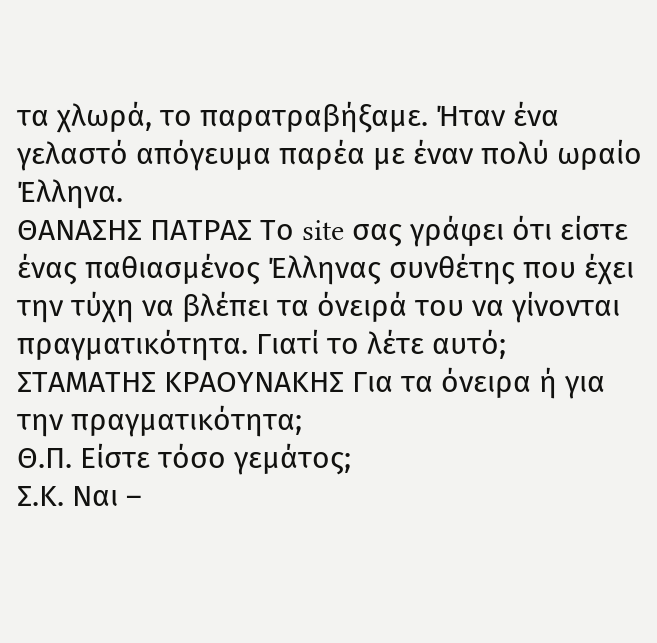τα χλωρά, το παρατραβήξαμε. Ήταν ένα γελαστό απόγευμα παρέα με έναν πολύ ωραίο Έλληνα.
ΘΑΝΑΣΗΣ ΠΑΤΡΑΣ Το site σας γράφει ότι είστε ένας παθιασμένος Έλληνας συνθέτης που έχει την τύχη να βλέπει τα όνειρά του να γίνονται πραγματικότητα. Γιατί το λέτε αυτό;
ΣΤΑΜΑΤΗΣ ΚΡΑΟΥΝΑΚΗΣ Για τα όνειρα ή για την πραγματικότητα;
Θ.Π. Είστε τόσο γεμάτος;
Σ.Κ. Ναι –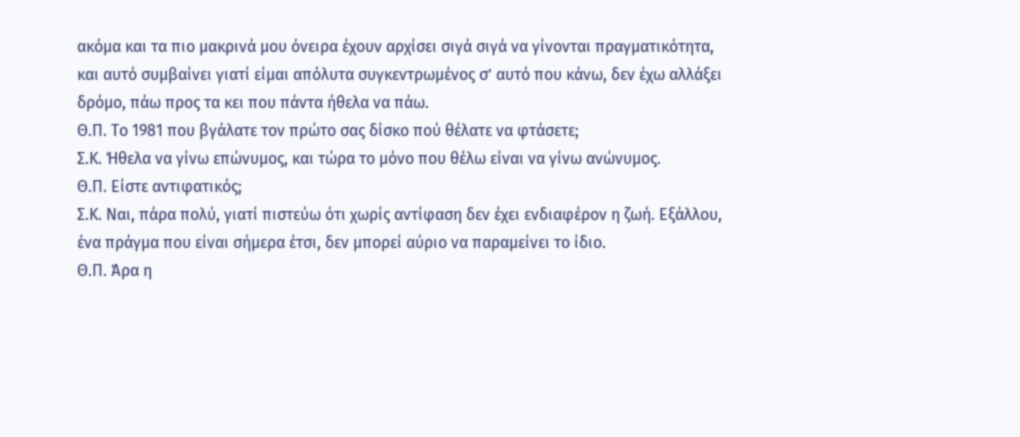ακόμα και τα πιο μακρινά μου όνειρα έχουν αρχίσει σιγά σιγά να γίνονται πραγματικότητα, και αυτό συμβαίνει γιατί είμαι απόλυτα συγκεντρωμένος σ’ αυτό που κάνω, δεν έχω αλλάξει δρόμο, πάω προς τα κει που πάντα ήθελα να πάω.
Θ.Π. Το 1981 που βγάλατε τον πρώτο σας δίσκο πού θέλατε να φτάσετε;
Σ.Κ. Ήθελα να γίνω επώνυμος, και τώρα το μόνο που θέλω είναι να γίνω ανώνυμος.
Θ.Π. Είστε αντιφατικός;
Σ.Κ. Ναι, πάρα πολύ, γιατί πιστεύω ότι χωρίς αντίφαση δεν έχει ενδιαφέρον η ζωή. Εξάλλου, ένα πράγμα που είναι σήμερα έτσι, δεν μπορεί αύριο να παραμείνει το ίδιο.
Θ.Π. Άρα η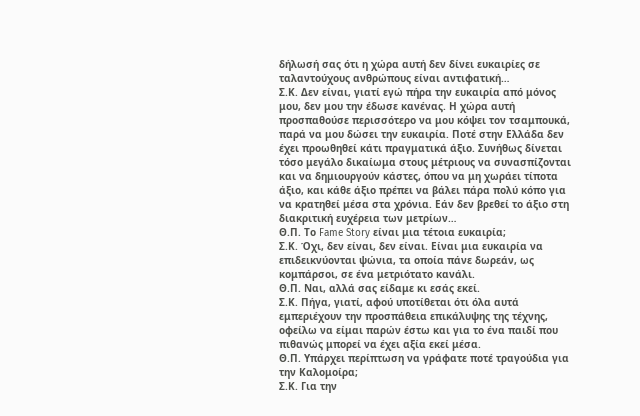δήλωσή σας ότι η χώρα αυτή δεν δίνει ευκαιρίες σε ταλαντούχους ανθρώπους είναι αντιφατική…
Σ.Κ. Δεν είναι, γιατί εγώ πήρα την ευκαιρία από μόνος μου, δεν μου την έδωσε κανένας. Η χώρα αυτή προσπαθούσε περισσότερο να μου κόψει τον τσαμπουκά, παρά να μου δώσει την ευκαιρία. Ποτέ στην Ελλάδα δεν έχει προωθηθεί κάτι πραγματικά άξιο. Συνήθως δίνεται τόσο μεγάλο δικαίωμα στους μέτριους να συνασπίζονται και να δημιουργούν κάστες, όπου να μη χωράει τίποτα άξιο, και κάθε άξιο πρέπει να βάλει πάρα πολύ κόπο για να κρατηθεί μέσα στα χρόνια. Εάν δεν βρεθεί το άξιο στη διακριτική ευχέρεια των μετρίων…
Θ.Π. Το Fame Story είναι μια τέτοια ευκαιρία;
Σ.Κ. Όχι, δεν είναι, δεν είναι. Είναι μια ευκαιρία να επιδεικνύονται ψώνια, τα οποία πάνε δωρεάν, ως κομπάρσοι, σε ένα μετριότατο κανάλι.
Θ.Π. Ναι, αλλά σας είδαμε κι εσάς εκεί.
Σ.Κ. Πήγα, γιατί, αφού υποτίθεται ότι όλα αυτά εμπεριέχουν την προσπάθεια επικάλυψης της τέχνης, οφείλω να είμαι παρών έστω και για το ένα παιδί που πιθανώς μπορεί να έχει αξία εκεί μέσα.
Θ.Π. Υπάρχει περίπτωση να γράφατε ποτέ τραγούδια για την Καλομοίρα;
Σ.Κ. Για την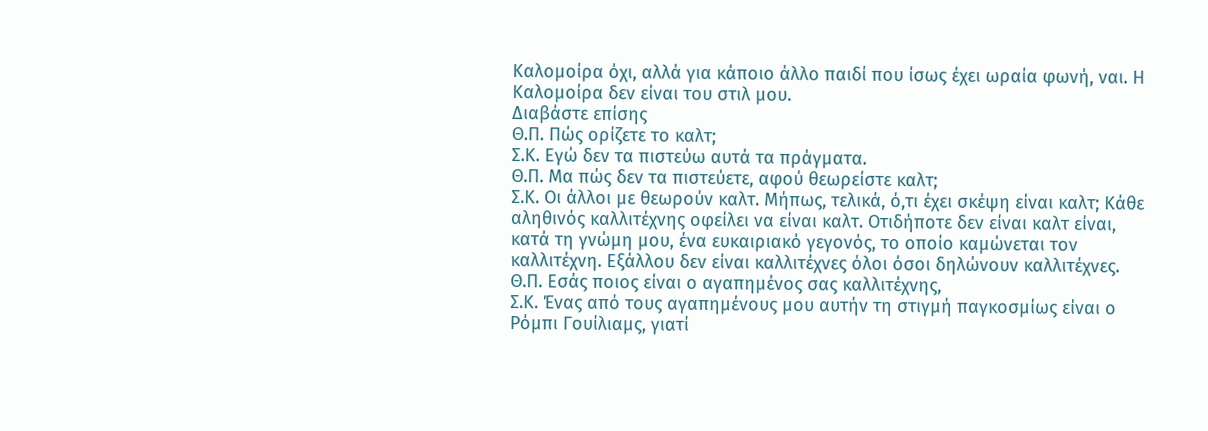Καλομοίρα όχι, αλλά για κάποιο άλλο παιδί που ίσως έχει ωραία φωνή, ναι. Η Καλομοίρα δεν είναι του στιλ μου.
Διαβάστε επίσης
Θ.Π. Πώς ορίζετε το καλτ;
Σ.Κ. Εγώ δεν τα πιστεύω αυτά τα πράγματα.
Θ.Π. Μα πώς δεν τα πιστεύετε, αφού θεωρείστε καλτ;
Σ.Κ. Οι άλλοι με θεωρούν καλτ. Μήπως, τελικά, ό,τι έχει σκέψη είναι καλτ; Κάθε αληθινός καλλιτέχνης οφείλει να είναι καλτ. Οτιδήποτε δεν είναι καλτ είναι, κατά τη γνώμη μου, ένα ευκαιριακό γεγονός, το οποίο καμώνεται τον καλλιτέχνη. Εξάλλου δεν είναι καλλιτέχνες όλοι όσοι δηλώνουν καλλιτέχνες.
Θ.Π. Εσάς ποιος είναι ο αγαπημένος σας καλλιτέχνης,
Σ.Κ. Ένας από τους αγαπημένους μου αυτήν τη στιγμή παγκοσμίως είναι ο Ρόμπι Γουίλιαμς, γιατί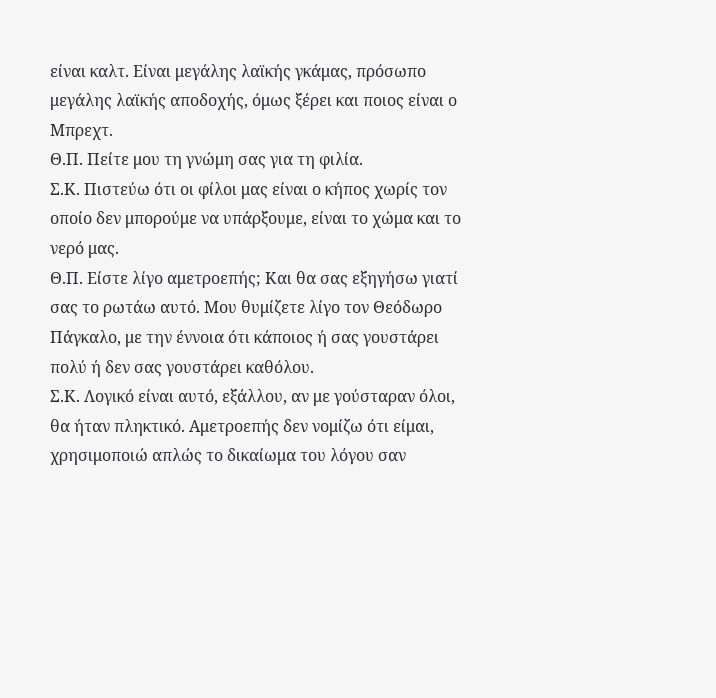είναι καλτ. Είναι μεγάλης λαϊκής γκάμας, πρόσωπο μεγάλης λαϊκής αποδοχής, όμως ξέρει και ποιος είναι ο Μπρεχτ.
Θ.Π. Πείτε μου τη γνώμη σας για τη φιλία.
Σ.Κ. Πιστεύω ότι οι φίλοι μας είναι ο κήπος χωρίς τον οποίο δεν μπορούμε να υπάρξουμε, είναι το χώμα και το νερό μας.
Θ.Π. Είστε λίγο αμετροεπής; Και θα σας εξηγήσω γιατί σας το ρωτάω αυτό. Μου θυμίζετε λίγο τον Θεόδωρο Πάγκαλο, με την έννοια ότι κάποιος ή σας γουστάρει πολύ ή δεν σας γουστάρει καθόλου.
Σ.Κ. Λογικό είναι αυτό, εξάλλου, αν με γούσταραν όλοι, θα ήταν πληκτικό. Αμετροεπής δεν νομίζω ότι είμαι, χρησιμοποιώ απλώς το δικαίωμα του λόγου σαν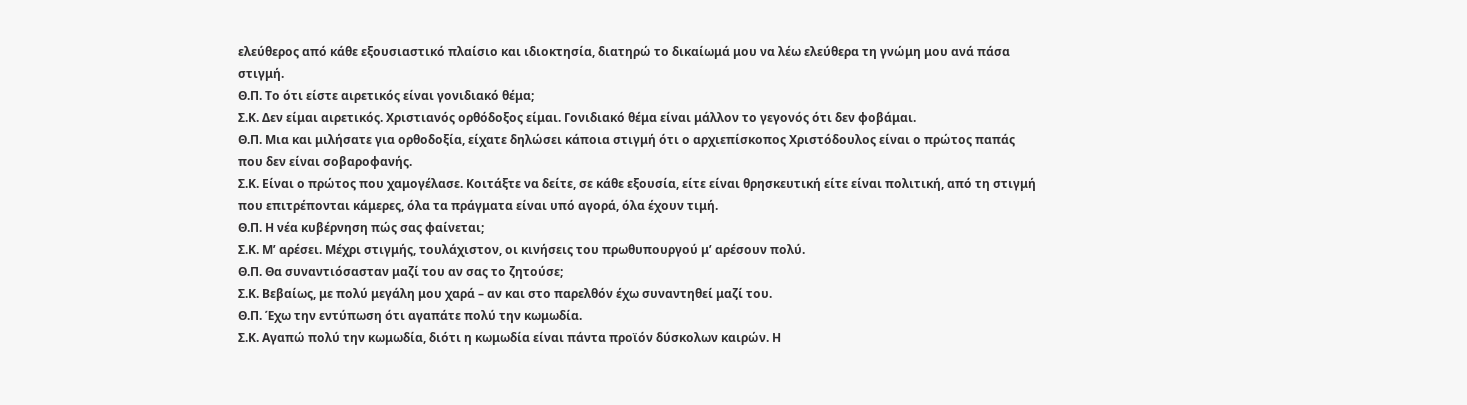ελεύθερος από κάθε εξουσιαστικό πλαίσιο και ιδιοκτησία, διατηρώ το δικαίωμά μου να λέω ελεύθερα τη γνώμη μου ανά πάσα στιγμή.
Θ.Π. Το ότι είστε αιρετικός είναι γονιδιακό θέμα;
Σ.Κ. Δεν είμαι αιρετικός. Χριστιανός ορθόδοξος είμαι. Γονιδιακό θέμα είναι μάλλον το γεγονός ότι δεν φοβάμαι.
Θ.Π. Μια και μιλήσατε για ορθοδοξία, είχατε δηλώσει κάποια στιγμή ότι ο αρχιεπίσκοπος Χριστόδουλος είναι ο πρώτος παπάς που δεν είναι σοβαροφανής.
Σ.Κ. Είναι ο πρώτος που χαμογέλασε. Κοιτάξτε να δείτε, σε κάθε εξουσία, είτε είναι θρησκευτική είτε είναι πολιτική, από τη στιγμή που επιτρέπονται κάμερες, όλα τα πράγματα είναι υπό αγορά, όλα έχουν τιμή.
Θ.Π. Η νέα κυβέρνηση πώς σας φαίνεται;
Σ.Κ. Μ’ αρέσει. Μέχρι στιγμής, τουλάχιστον, οι κινήσεις του πρωθυπουργού μ’ αρέσουν πολύ.
Θ.Π. Θα συναντιόσασταν μαζί του αν σας το ζητούσε;
Σ.Κ. Βεβαίως, με πολύ μεγάλη μου χαρά – αν και στο παρελθόν έχω συναντηθεί μαζί του.
Θ.Π. Έχω την εντύπωση ότι αγαπάτε πολύ την κωμωδία.
Σ.Κ. Αγαπώ πολύ την κωμωδία, διότι η κωμωδία είναι πάντα προϊόν δύσκολων καιρών. Η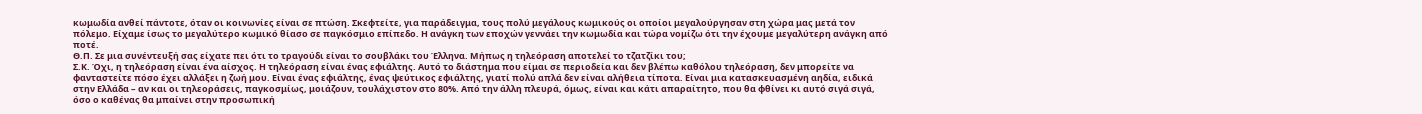κωμωδία ανθεί πάντοτε, όταν οι κοινωνίες είναι σε πτώση. Σκεφτείτε, για παράδειγμα, τους πολύ μεγάλους κωμικούς οι οποίοι μεγαλούργησαν στη χώρα μας μετά τον πόλεμο. Είχαμε ίσως το μεγαλύτερο κωμικό θίασο σε παγκόσμιο επίπεδο. Η ανάγκη των εποχών γεννάει την κωμωδία και τώρα νομίζω ότι την έχουμε μεγαλύτερη ανάγκη από ποτέ.
Θ.Π. Σε μια συνέντευξή σας είχατε πει ότι το τραγούδι είναι το σουβλάκι του Έλληνα. Μήπως η τηλεόραση αποτελεί το τζατζίκι του;
Σ.Κ. Όχι, η τηλεόραση είναι ένα αίσχος. Η τηλεόραση είναι ένας εφιάλτης. Αυτό το διάστημα που είμαι σε περιοδεία και δεν βλέπω καθόλου τηλεόραση, δεν μπορείτε να φανταστείτε πόσο έχει αλλάξει η ζωή μου. Είναι ένας εφιάλτης, ένας ψεύτικος εφιάλτης, γιατί πολύ απλά δεν είναι αλήθεια τίποτα. Είναι μια κατασκευασμένη αηδία, ειδικά στην Ελλάδα – αν και οι τηλεοράσεις, παγκοσμίως, μοιάζουν, τουλάχιστον στο 80%. Από την άλλη πλευρά, όμως, είναι και κάτι απαραίτητο, που θα φθίνει κι αυτό σιγά σιγά, όσο ο καθένας θα μπαίνει στην προσωπική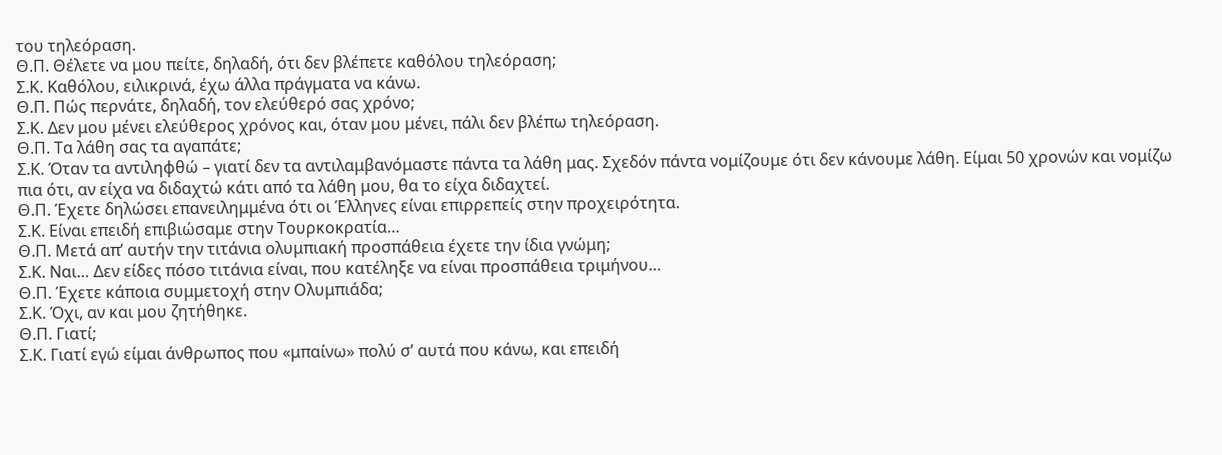του τηλεόραση.
Θ.Π. Θέλετε να μου πείτε, δηλαδή, ότι δεν βλέπετε καθόλου τηλεόραση;
Σ.Κ. Καθόλου, ειλικρινά, έχω άλλα πράγματα να κάνω.
Θ.Π. Πώς περνάτε, δηλαδή, τον ελεύθερό σας χρόνο;
Σ.Κ. Δεν μου μένει ελεύθερος χρόνος και, όταν μου μένει, πάλι δεν βλέπω τηλεόραση.
Θ.Π. Τα λάθη σας τα αγαπάτε;
Σ.Κ. Όταν τα αντιληφθώ – γιατί δεν τα αντιλαμβανόμαστε πάντα τα λάθη μας. Σχεδόν πάντα νομίζουμε ότι δεν κάνουμε λάθη. Είμαι 50 χρονών και νομίζω πια ότι, αν είχα να διδαχτώ κάτι από τα λάθη μου, θα το είχα διδαχτεί.
Θ.Π. Έχετε δηλώσει επανειλημμένα ότι οι Έλληνες είναι επιρρεπείς στην προχειρότητα.
Σ.Κ. Είναι επειδή επιβιώσαμε στην Τουρκοκρατία…
Θ.Π. Μετά απ’ αυτήν την τιτάνια ολυμπιακή προσπάθεια έχετε την ίδια γνώμη;
Σ.Κ. Ναι… Δεν είδες πόσο τιτάνια είναι, που κατέληξε να είναι προσπάθεια τριμήνου…
Θ.Π. Έχετε κάποια συμμετοχή στην Ολυμπιάδα;
Σ.Κ. Όχι, αν και μου ζητήθηκε.
Θ.Π. Γιατί;
Σ.Κ. Γιατί εγώ είμαι άνθρωπος που «μπαίνω» πολύ σ’ αυτά που κάνω, και επειδή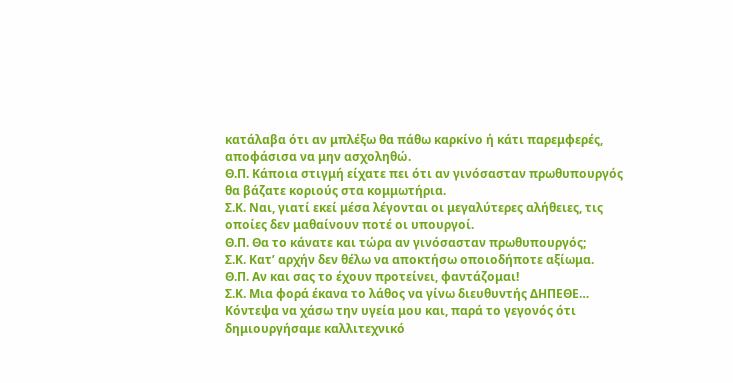κατάλαβα ότι αν μπλέξω θα πάθω καρκίνο ή κάτι παρεμφερές, αποφάσισα να μην ασχοληθώ.
Θ.Π. Κάποια στιγμή είχατε πει ότι αν γινόσασταν πρωθυπουργός θα βάζατε κοριούς στα κομμωτήρια.
Σ.Κ. Ναι, γιατί εκεί μέσα λέγονται οι μεγαλύτερες αλήθειες, τις οποίες δεν μαθαίνουν ποτέ οι υπουργοί.
Θ.Π. Θα το κάνατε και τώρα αν γινόσασταν πρωθυπουργός;
Σ.Κ. Κατ’ αρχήν δεν θέλω να αποκτήσω οποιοδήποτε αξίωμα.
Θ.Π. Αν και σας το έχουν προτείνει, φαντάζομαι!
Σ.Κ. Μια φορά έκανα το λάθος να γίνω διευθυντής ΔΗΠΕΘΕ… Κόντεψα να χάσω την υγεία μου και, παρά το γεγονός ότι δημιουργήσαμε καλλιτεχνικό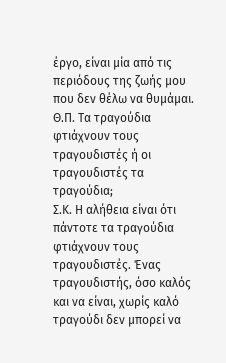έργο, είναι μία από τις περιόδους της ζωής μου που δεν θέλω να θυμάμαι.
Θ.Π. Τα τραγούδια φτιάχνουν τους τραγουδιστές ή οι τραγουδιστές τα τραγούδια;
Σ.Κ. Η αλήθεια είναι ότι πάντοτε τα τραγούδια φτιάχνουν τους τραγουδιστές. Ένας τραγουδιστής, όσο καλός και να είναι, χωρίς καλό τραγούδι δεν μπορεί να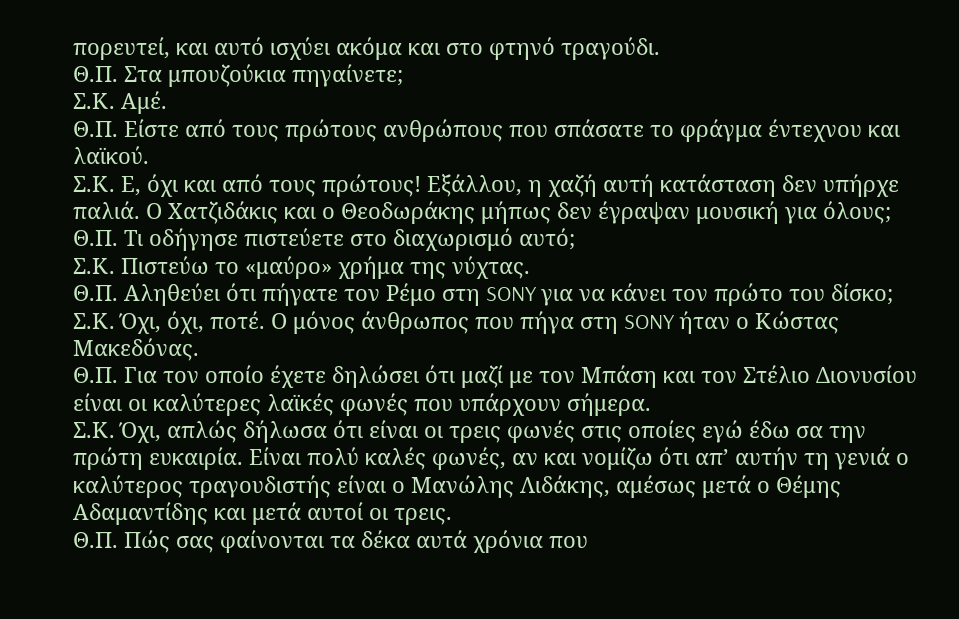πορευτεί, και αυτό ισχύει ακόμα και στο φτηνό τραγούδι.
Θ.Π. Στα μπουζούκια πηγαίνετε;
Σ.Κ. Αμέ.
Θ.Π. Είστε από τους πρώτους ανθρώπους που σπάσατε το φράγμα έντεχνου και λαϊκού.
Σ.Κ. Ε, όχι και από τους πρώτους! Εξάλλου, η χαζή αυτή κατάσταση δεν υπήρχε παλιά. Ο Χατζιδάκις και ο Θεοδωράκης μήπως δεν έγραψαν μουσική για όλους;
Θ.Π. Τι οδήγησε πιστεύετε στο διαχωρισμό αυτό;
Σ.Κ. Πιστεύω το «μαύρο» χρήμα της νύχτας.
Θ.Π. Αληθεύει ότι πήγατε τον Ρέμο στη SONY για να κάνει τον πρώτο του δίσκο;
Σ.Κ. Όχι, όχι, ποτέ. Ο μόνος άνθρωπος που πήγα στη SONY ήταν ο Κώστας Μακεδόνας.
Θ.Π. Για τον οποίο έχετε δηλώσει ότι μαζί με τον Μπάση και τον Στέλιο Διονυσίου είναι οι καλύτερες λαϊκές φωνές που υπάρχουν σήμερα.
Σ.Κ. Όχι, απλώς δήλωσα ότι είναι οι τρεις φωνές στις οποίες εγώ έδω σα την πρώτη ευκαιρία. Είναι πολύ καλές φωνές, αν και νομίζω ότι απ’ αυτήν τη γενιά ο καλύτερος τραγουδιστής είναι ο Μανώλης Λιδάκης, αμέσως μετά ο Θέμης Αδαμαντίδης και μετά αυτοί οι τρεις.
Θ.Π. Πώς σας φαίνονται τα δέκα αυτά χρόνια που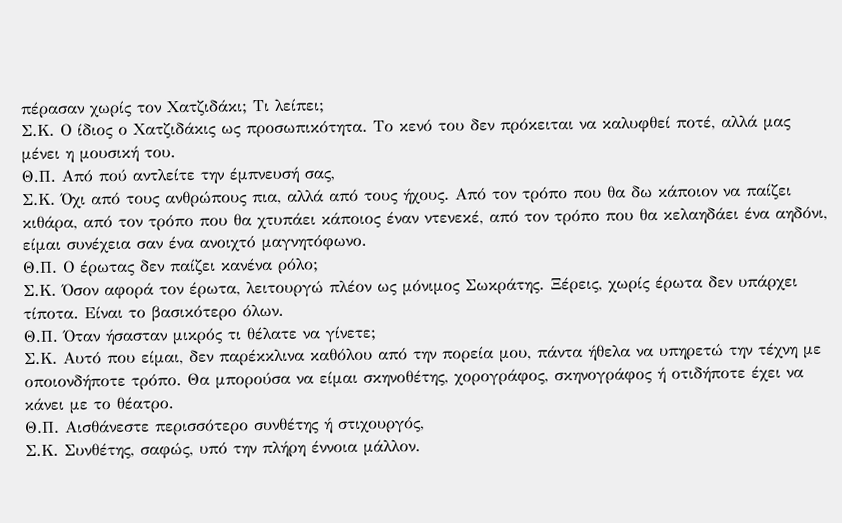πέρασαν χωρίς τον Χατζιδάκι; Τι λείπει;
Σ.Κ. Ο ίδιος ο Χατζιδάκις ως προσωπικότητα. Το κενό του δεν πρόκειται να καλυφθεί ποτέ, αλλά μας μένει η μουσική του.
Θ.Π. Από πού αντλείτε την έμπνευσή σας,
Σ.Κ. Όχι από τους ανθρώπους πια, αλλά από τους ήχους. Από τον τρόπο που θα δω κάποιον να παίζει κιθάρα, από τον τρόπο που θα χτυπάει κάποιος έναν ντενεκέ, από τον τρόπο που θα κελαηδάει ένα αηδόνι, είμαι συνέχεια σαν ένα ανοιχτό μαγνητόφωνο.
Θ.Π. Ο έρωτας δεν παίζει κανένα ρόλο;
Σ.Κ. Όσον αφορά τον έρωτα, λειτουργώ πλέον ως μόνιμος Σωκράτης. Ξέρεις, χωρίς έρωτα δεν υπάρχει τίποτα. Είναι το βασικότερο όλων.
Θ.Π. Όταν ήσασταν μικρός τι θέλατε να γίνετε;
Σ.Κ. Αυτό που είμαι, δεν παρέκκλινα καθόλου από την πορεία μου, πάντα ήθελα να υπηρετώ την τέχνη με οποιονδήποτε τρόπο. Θα μπορούσα να είμαι σκηνοθέτης, χορογράφος, σκηνογράφος ή οτιδήποτε έχει να κάνει με το θέατρο.
Θ.Π. Αισθάνεστε περισσότερο συνθέτης ή στιχουργός,
Σ.Κ. Συνθέτης, σαφώς, υπό την πλήρη έννοια μάλλον.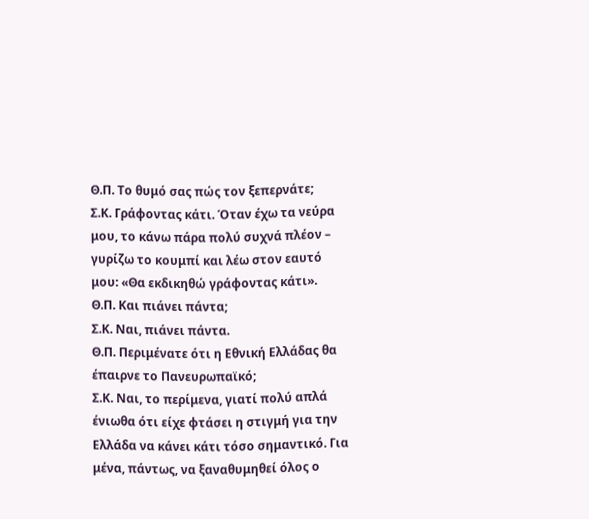Θ.Π. Το θυμό σας πώς τον ξεπερνάτε;
Σ.Κ. Γράφοντας κάτι. Όταν έχω τα νεύρα μου, το κάνω πάρα πολύ συχνά πλέον – γυρίζω το κουμπί και λέω στον εαυτό μου: «Θα εκδικηθώ γράφοντας κάτι».
Θ.Π. Και πιάνει πάντα;
Σ.Κ. Ναι, πιάνει πάντα.
Θ.Π. Περιμένατε ότι η Εθνική Ελλάδας θα έπαιρνε το Πανευρωπαϊκό;
Σ.Κ. Ναι, το περίμενα, γιατί πολύ απλά ένιωθα ότι είχε φτάσει η στιγμή για την Ελλάδα να κάνει κάτι τόσο σημαντικό. Για μένα, πάντως, να ξαναθυμηθεί όλος ο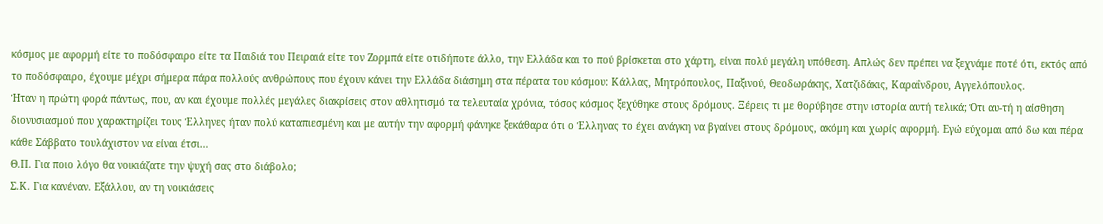κόσμος με αφορμή είτε το ποδόσφαιρο είτε τα Παιδιά του Πειραιά είτε τον Ζορμπά είτε οτιδήποτε άλλο, την Ελλάδα και το πού βρίσκεται στο χάρτη, είναι πολύ μεγάλη υπόθεση. Απλώς δεν πρέπει να ξεχνάμε ποτέ ότι, εκτός από το ποδόσφαιρο, έχουμε μέχρι σήμερα πάρα πολλούς ανθρώπους που έχουν κάνει την Ελλάδα διάσημη στα πέρατα του κόσμου: Κάλλας, Μητρόπουλος, Παξινού, Θεοδωράκης, Χατζιδάκις, Καραΐνδρου, Αγγελόπουλος.
Ήταν η πρώτη φορά πάντως, που, αν και έχουμε πολλές μεγάλες διακρίσεις στον αθλητισμό τα τελευταία χρόνια, τόσος κόσμος ξεχύθηκε στους δρόμους. Ξέρεις τι με θορύβησε στην ιστορία αυτή τελικά; Ότι αυ-τή η αίσθηση διονυσιασμού που χαρακτηρίζει τους Έλληνες ήταν πολύ καταπιεσμένη και με αυτήν την αφορμή φάνηκε ξεκάθαρα ότι ο Έλληνας το έχει ανάγκη να βγαίνει στους δρόμους, ακόμη και χωρίς αφορμή. Εγώ εύχομαι από δω και πέρα κάθε Σάββατο τουλάχιστον να είναι έτσι…
Θ.Π. Για ποιο λόγο θα νοικιάζατε την ψυχή σας στο διάβολο;
Σ.Κ. Για κανέναν. Εξάλλου, αν τη νοικιάσεις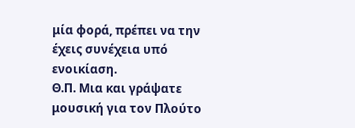μία φορά, πρέπει να την έχεις συνέχεια υπό ενοικίαση.
Θ.Π. Μια και γράψατε μουσική για τον Πλούτο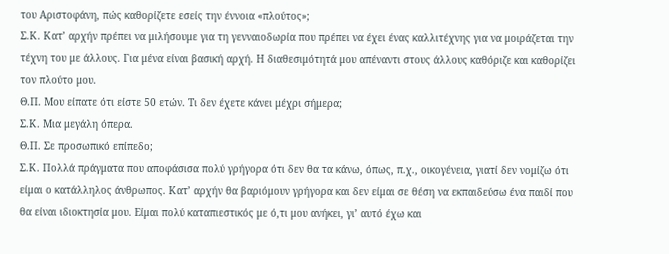του Αριστοφάνη, πώς καθορίζετε εσείς την έννοια «πλούτος»;
Σ.Κ. Κατ’ αρχήν πρέπει να μιλήσουμε για τη γενναιοδωρία που πρέπει να έχει ένας καλλιτέχνης για να μοιράζεται την τέχνη του με άλλους. Για μένα είναι βασική αρχή. Η διαθεσιμότητά μου απέναντι στους άλλους καθόριζε και καθορίζει τον πλούτο μου.
Θ.Π. Μου είπατε ότι είστε 50 ετών. Τι δεν έχετε κάνει μέχρι σήμερα;
Σ.Κ. Μια μεγάλη όπερα.
Θ.Π. Σε προσωπικό επίπεδο;
Σ.Κ. Πολλά πράγματα που αποφάσισα πολύ γρήγορα ότι δεν θα τα κάνω, όπως, π.χ., οικογένεια, γιατί δεν νομίζω ότι είμαι ο κατάλληλος άνθρωπος. Κατ’ αρχήν θα βαριόμουν γρήγορα και δεν είμαι σε θέση να εκπαιδεύσω ένα παιδί που θα είναι ιδιοκτησία μου. Είμαι πολύ καταπιεστικός με ό,τι μου ανήκει, γι’ αυτό έχω και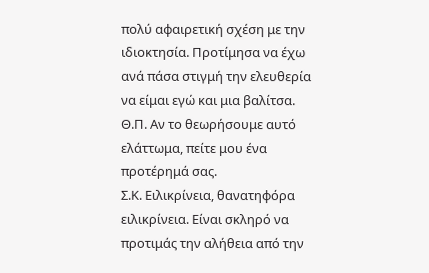πολύ αφαιρετική σχέση με την ιδιοκτησία. Προτίμησα να έχω ανά πάσα στιγμή την ελευθερία να είμαι εγώ και μια βαλίτσα.
Θ.Π. Αν το θεωρήσουμε αυτό ελάττωμα, πείτε μου ένα προτέρημά σας.
Σ.Κ. Ειλικρίνεια, θανατηφόρα ειλικρίνεια. Είναι σκληρό να προτιμάς την αλήθεια από την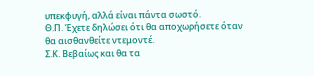υπεκφυγή, αλλά είναι πάντα σωστό.
Θ.Π. Έχετε δηλώσει ότι θα αποχωρήσετε όταν θα αισθανθείτε ντεμοντέ.
Σ.Κ. Βεβαίως και θα τα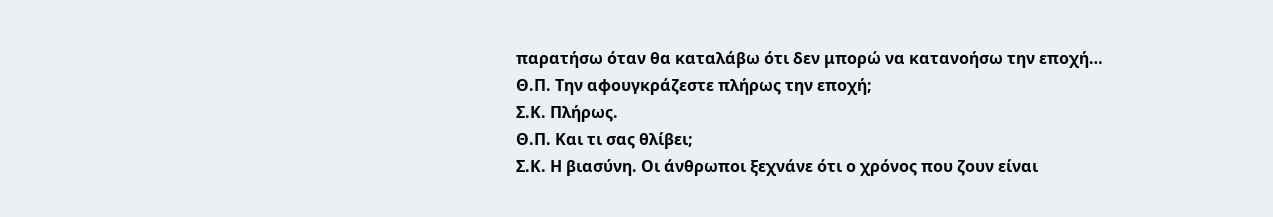παρατήσω όταν θα καταλάβω ότι δεν μπορώ να κατανοήσω την εποχή…
Θ.Π. Την αφουγκράζεστε πλήρως την εποχή;
Σ.Κ. Πλήρως.
Θ.Π. Και τι σας θλίβει;
Σ.Κ. Η βιασύνη. Οι άνθρωποι ξεχνάνε ότι ο χρόνος που ζουν είναι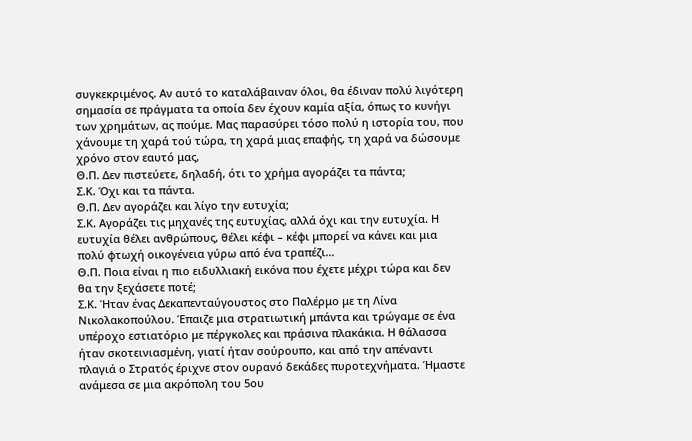συγκεκριμένος. Αν αυτό το καταλάβαιναν όλοι, θα έδιναν πολύ λιγότερη σημασία σε πράγματα τα οποία δεν έχουν καμία αξία, όπως το κυνήγι των χρημάτων, ας πούμε. Μας παρασύρει τόσο πολύ η ιστορία του, που χάνουμε τη χαρά τού τώρα, τη χαρά μιας επαφής, τη χαρά να δώσουμε χρόνο στον εαυτό μας,
Θ.Π. Δεν πιστεύετε, δηλαδή, ότι το χρήμα αγoράζει τα πάντα;
Σ.Κ. Όχι και τα πάντα.
Θ.Π. Δεν αγοράζει και λίγο την ευτυχία;
Σ.Κ. Αγοράζει τις μηχανές της ευτυχίας, αλλά όχι και την ευτυχία. Η ευτυχία θέλει ανθρώπους, θέλει κέφι – κέφι μπορεί να κάνει και μια πολύ φτωχή οικογένεια γύρω από ένα τραπέζι…
Θ.Π. Ποια είναι η πιο ειδυλλιακή εικόνα που έχετε μέχρι τώρα και δεν θα την ξεχάσετε ποτέ;
Σ.Κ. Ήταν ένας Δεκαπενταύγουστος στο Παλέρμο με τη Λίνα Νικολακοπούλου. Έπαιζε μια στρατιωτική μπάντα και τρώγαμε σε ένα υπέροχο εστιατόριο με πέργκολες και πράσινα πλακάκια. Η θάλασσα ήταν σκοτεινιασμένη, γιατί ήταν σούρουπο, και από την απέναντι πλαγιά ο Στρατός έριχνε στον ουρανό δεκάδες πυροτεχνήματα. Ήμαστε ανάμεσα σε μια ακρόπολη του 5ου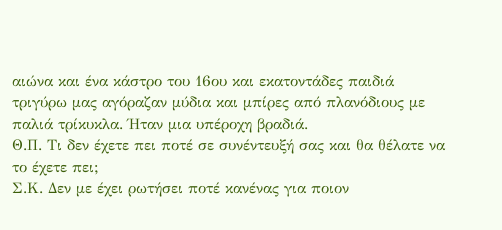αιώνα και ένα κάστρο του 16ου και εκατοντάδες παιδιά τριγύρω μας αγόραζαν μύδια και μπίρες από πλανόδιους με παλιά τρίκυκλα. Ήταν μια υπέροχη βραδιά.
Θ.Π. Τι δεν έχετε πει ποτέ σε συνέντευξή σας και θα θέλατε να το έχετε πει;
Σ.Κ. Δεν με έχει ρωτήσει ποτέ κανένας για ποιον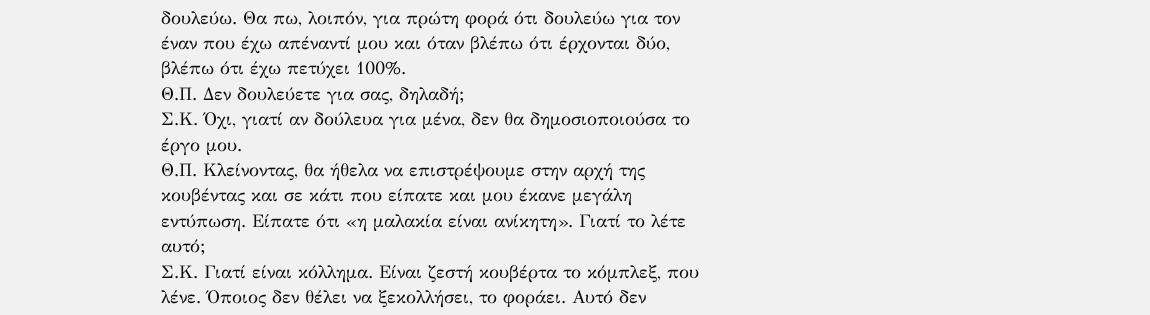δουλεύω. Θα πω, λοιπόν, για πρώτη φορά ότι δουλεύω για τον έναν που έχω απέναντί μου και όταν βλέπω ότι έρχονται δύο, βλέπω ότι έχω πετύχει 100%.
Θ.Π. Δεν δουλεύετε για σας, δηλαδή;
Σ.Κ. Όχι, γιατί αν δούλευα για μένα, δεν θα δημοσιοποιούσα το έργο μου.
Θ.Π. Κλείνοντας, θα ήθελα να επιστρέψουμε στην αρχή της κουβέντας και σε κάτι που είπατε και μου έκανε μεγάλη εντύπωση. Είπατε ότι «η μαλακία είναι ανίκητη». Γιατί το λέτε αυτό;
Σ.Κ. Γιατί είναι κόλλημα. Είναι ζεστή κουβέρτα το κόμπλεξ, που λένε. Όποιος δεν θέλει να ξεκολλήσει, το φοράει. Αυτό δεν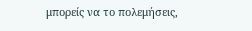μπορείς να το πολεμήσεις,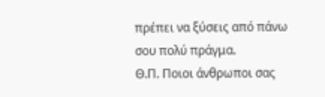πρέπει να ξύσεις από πάνω σου πολύ πράγμα.
Θ.Π. Ποιοι άνθρωποι σας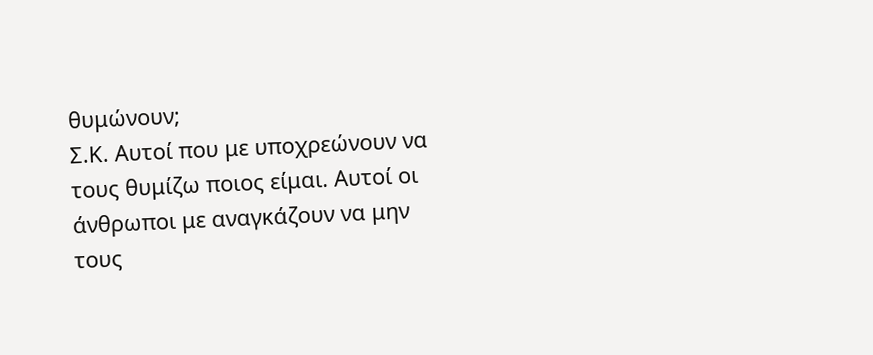θυμώνουν;
Σ.Κ. Αυτοί που με υποχρεώνουν να τους θυμίζω ποιος είμαι. Αυτοί οι άνθρωποι με αναγκάζουν να μην τους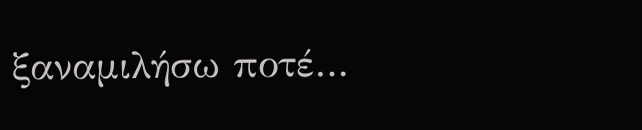ξαναμιλήσω ποτέ…